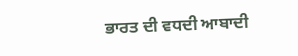ਭਾਰਤ ਦੀ ਵਧਦੀ ਆਬਾਦੀ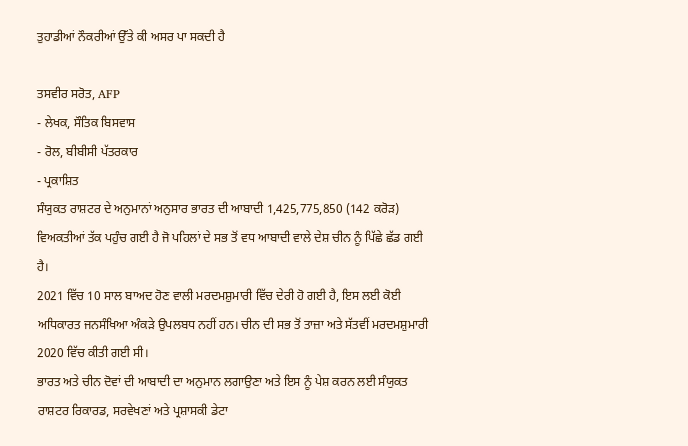ਤੁਹਾਡੀਆਂ ਨੌਕਰੀਆਂ ਉੱਤੇ ਕੀ ਅਸਰ ਪਾ ਸਕਦੀ ਹੈ

ਤਸਵੀਰ ਸਰੋਤ, AFP
- ਲੇਖਕ, ਸੌਤਿਕ ਬਿਸਵਾਸ
- ਰੋਲ, ਬੀਬੀਸੀ ਪੱਤਰਕਾਰ
- ਪ੍ਰਕਾਸ਼ਿਤ
ਸੰਯੁਕਤ ਰਾਸ਼ਟਰ ਦੇ ਅਨੁਮਾਨਾਂ ਅਨੁਸਾਰ ਭਾਰਤ ਦੀ ਆਬਾਦੀ 1,425,775,850 (142 ਕਰੋੜ) ਵਿਅਕਤੀਆਂ ਤੱਕ ਪਹੁੰਚ ਗਈ ਹੈ ਜੋ ਪਹਿਲਾਂ ਦੇ ਸਭ ਤੋਂ ਵਧ ਆਬਾਦੀ ਵਾਲੇ ਦੇਸ਼ ਚੀਨ ਨੂੰ ਪਿੱਛੇ ਛੱਡ ਗਈ ਹੈ।
2021 ਵਿੱਚ 10 ਸਾਲ ਬਾਅਦ ਹੋਣ ਵਾਲੀ ਮਰਦਮਸ਼ੁਮਾਰੀ ਵਿੱਚ ਦੇਰੀ ਹੋ ਗਈ ਹੈ, ਇਸ ਲਈ ਕੋਈ ਅਧਿਕਾਰਤ ਜਨਸੰਖਿਆ ਅੰਕੜੇ ਉਪਲਬਧ ਨਹੀਂ ਹਨ। ਚੀਨ ਦੀ ਸਭ ਤੋਂ ਤਾਜ਼ਾ ਅਤੇ ਸੱਤਵੀਂ ਮਰਦਮਸ਼ੁਮਾਰੀ 2020 ਵਿੱਚ ਕੀਤੀ ਗਈ ਸੀ।
ਭਾਰਤ ਅਤੇ ਚੀਨ ਦੋਵਾਂ ਦੀ ਆਬਾਦੀ ਦਾ ਅਨੁਮਾਨ ਲਗਾਉਣਾ ਅਤੇ ਇਸ ਨੂੰ ਪੇਸ਼ ਕਰਨ ਲਈ ਸੰਯੁਕਤ ਰਾਸ਼ਟਰ ਰਿਕਾਰਡ, ਸਰਵੇਖਣਾਂ ਅਤੇ ਪ੍ਰਸ਼ਾਸਕੀ ਡੇਟਾ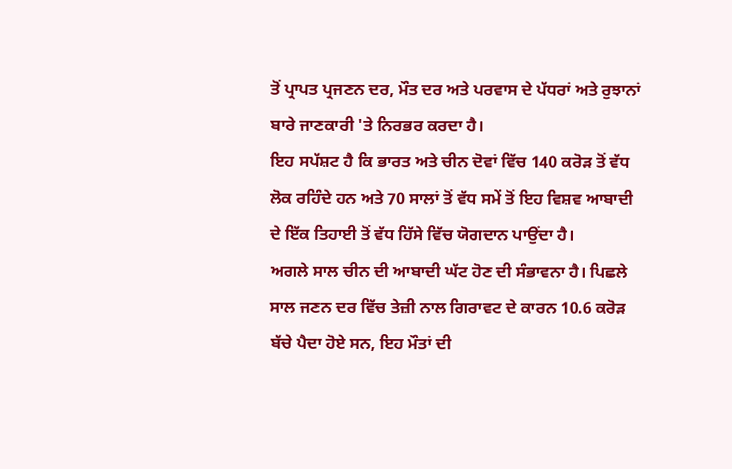ਤੋਂ ਪ੍ਰਾਪਤ ਪ੍ਰਜਣਨ ਦਰ, ਮੌਤ ਦਰ ਅਤੇ ਪਰਵਾਸ ਦੇ ਪੱਧਰਾਂ ਅਤੇ ਰੁਝਾਨਾਂ ਬਾਰੇ ਜਾਣਕਾਰੀ 'ਤੇ ਨਿਰਭਰ ਕਰਦਾ ਹੈ।
ਇਹ ਸਪੱਸ਼ਟ ਹੈ ਕਿ ਭਾਰਤ ਅਤੇ ਚੀਨ ਦੋਵਾਂ ਵਿੱਚ 140 ਕਰੋੜ ਤੋਂ ਵੱਧ ਲੋਕ ਰਹਿੰਦੇ ਹਨ ਅਤੇ 70 ਸਾਲਾਂ ਤੋਂ ਵੱਧ ਸਮੇਂ ਤੋਂ ਇਹ ਵਿਸ਼ਵ ਆਬਾਦੀ ਦੇ ਇੱਕ ਤਿਹਾਈ ਤੋਂ ਵੱਧ ਹਿੱਸੇ ਵਿੱਚ ਯੋਗਦਾਨ ਪਾਉਂਦਾ ਹੈ।
ਅਗਲੇ ਸਾਲ ਚੀਨ ਦੀ ਆਬਾਦੀ ਘੱਟ ਹੋਣ ਦੀ ਸੰਭਾਵਨਾ ਹੈ। ਪਿਛਲੇ ਸਾਲ ਜਣਨ ਦਰ ਵਿੱਚ ਤੇਜ਼ੀ ਨਾਲ ਗਿਰਾਵਟ ਦੇ ਕਾਰਨ 10.6 ਕਰੋੜ ਬੱਚੇ ਪੈਦਾ ਹੋਏ ਸਨ, ਇਹ ਮੌਤਾਂ ਦੀ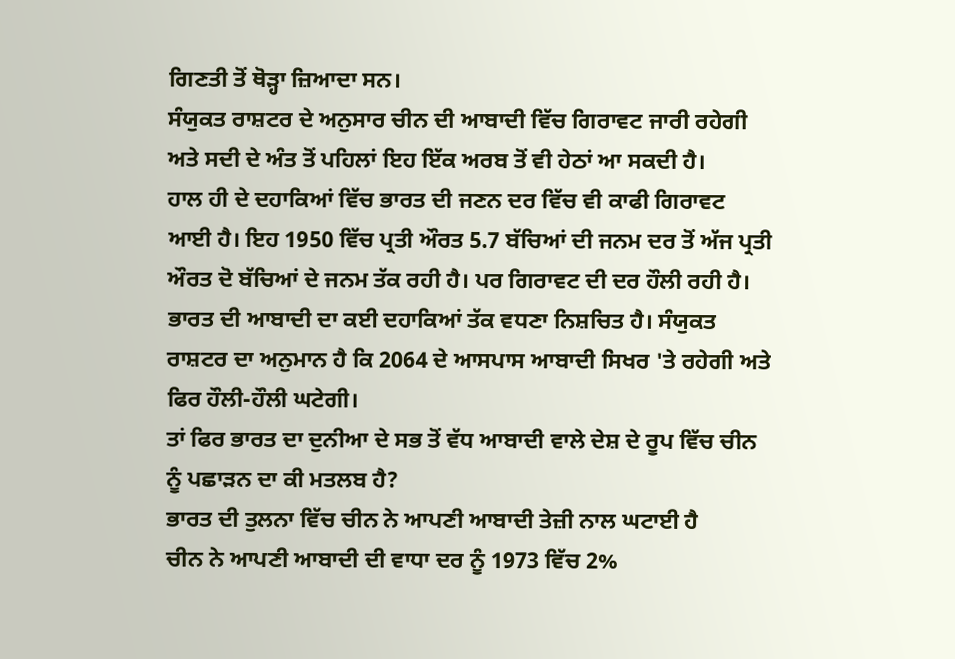ਗਿਣਤੀ ਤੋਂ ਥੋੜ੍ਹਾ ਜ਼ਿਆਦਾ ਸਨ।
ਸੰਯੁਕਤ ਰਾਸ਼ਟਰ ਦੇ ਅਨੁਸਾਰ ਚੀਨ ਦੀ ਆਬਾਦੀ ਵਿੱਚ ਗਿਰਾਵਟ ਜਾਰੀ ਰਹੇਗੀ ਅਤੇ ਸਦੀ ਦੇ ਅੰਤ ਤੋਂ ਪਹਿਲਾਂ ਇਹ ਇੱਕ ਅਰਬ ਤੋਂ ਵੀ ਹੇਠਾਂ ਆ ਸਕਦੀ ਹੈ।
ਹਾਲ ਹੀ ਦੇ ਦਹਾਕਿਆਂ ਵਿੱਚ ਭਾਰਤ ਦੀ ਜਣਨ ਦਰ ਵਿੱਚ ਵੀ ਕਾਫੀ ਗਿਰਾਵਟ ਆਈ ਹੈ। ਇਹ 1950 ਵਿੱਚ ਪ੍ਰਤੀ ਔਰਤ 5.7 ਬੱਚਿਆਂ ਦੀ ਜਨਮ ਦਰ ਤੋਂ ਅੱਜ ਪ੍ਰਤੀ ਔਰਤ ਦੋ ਬੱਚਿਆਂ ਦੇ ਜਨਮ ਤੱਕ ਰਹੀ ਹੈ। ਪਰ ਗਿਰਾਵਟ ਦੀ ਦਰ ਹੌਲੀ ਰਹੀ ਹੈ।
ਭਾਰਤ ਦੀ ਆਬਾਦੀ ਦਾ ਕਈ ਦਹਾਕਿਆਂ ਤੱਕ ਵਧਣਾ ਨਿਸ਼ਚਿਤ ਹੈ। ਸੰਯੁਕਤ ਰਾਸ਼ਟਰ ਦਾ ਅਨੁਮਾਨ ਹੈ ਕਿ 2064 ਦੇ ਆਸਪਾਸ ਆਬਾਦੀ ਸਿਖਰ 'ਤੇ ਰਹੇਗੀ ਅਤੇ ਫਿਰ ਹੌਲੀ-ਹੌਲੀ ਘਟੇਗੀ।
ਤਾਂ ਫਿਰ ਭਾਰਤ ਦਾ ਦੁਨੀਆ ਦੇ ਸਭ ਤੋਂ ਵੱਧ ਆਬਾਦੀ ਵਾਲੇ ਦੇਸ਼ ਦੇ ਰੂਪ ਵਿੱਚ ਚੀਨ ਨੂੰ ਪਛਾੜਨ ਦਾ ਕੀ ਮਤਲਬ ਹੈ?
ਭਾਰਤ ਦੀ ਤੁਲਨਾ ਵਿੱਚ ਚੀਨ ਨੇ ਆਪਣੀ ਆਬਾਦੀ ਤੇਜ਼ੀ ਨਾਲ ਘਟਾਈ ਹੈ
ਚੀਨ ਨੇ ਆਪਣੀ ਆਬਾਦੀ ਦੀ ਵਾਧਾ ਦਰ ਨੂੰ 1973 ਵਿੱਚ 2%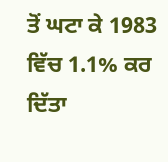ਤੋਂ ਘਟਾ ਕੇ 1983 ਵਿੱਚ 1.1% ਕਰ ਦਿੱਤਾ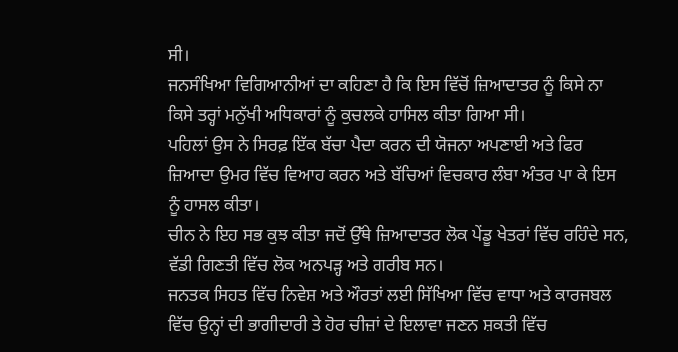ਸੀ।
ਜਨਸੰਖਿਆ ਵਿਗਿਆਨੀਆਂ ਦਾ ਕਹਿਣਾ ਹੈ ਕਿ ਇਸ ਵਿੱਚੋਂ ਜ਼ਿਆਦਾਤਰ ਨੂੰ ਕਿਸੇ ਨਾ ਕਿਸੇ ਤਰ੍ਹਾਂ ਮਨੁੱਖੀ ਅਧਿਕਾਰਾਂ ਨੂੰ ਕੁਚਲਕੇ ਹਾਸਿਲ ਕੀਤਾ ਗਿਆ ਸੀ।
ਪਹਿਲਾਂ ਉਸ ਨੇ ਸਿਰਫ਼ ਇੱਕ ਬੱਚਾ ਪੈਦਾ ਕਰਨ ਦੀ ਯੋਜਨਾ ਅਪਣਾਈ ਅਤੇ ਫਿਰ ਜ਼ਿਆਦਾ ਉਮਰ ਵਿੱਚ ਵਿਆਹ ਕਰਨ ਅਤੇ ਬੱਚਿਆਂ ਵਿਚਕਾਰ ਲੰਬਾ ਅੰਤਰ ਪਾ ਕੇ ਇਸ ਨੂੰ ਹਾਸਲ ਕੀਤਾ।
ਚੀਨ ਨੇ ਇਹ ਸਭ ਕੁਝ ਕੀਤਾ ਜਦੋਂ ਉੱਥੇ ਜ਼ਿਆਦਾਤਰ ਲੋਕ ਪੇਂਡੂ ਖੇਤਰਾਂ ਵਿੱਚ ਰਹਿੰਦੇ ਸਨ, ਵੱਡੀ ਗਿਣਤੀ ਵਿੱਚ ਲੋਕ ਅਨਪੜ੍ਹ ਅਤੇ ਗਰੀਬ ਸਨ।
ਜਨਤਕ ਸਿਹਤ ਵਿੱਚ ਨਿਵੇਸ਼ ਅਤੇ ਔਰਤਾਂ ਲਈ ਸਿੱਖਿਆ ਵਿੱਚ ਵਾਧਾ ਅਤੇ ਕਾਰਜਬਲ ਵਿੱਚ ਉਨ੍ਹਾਂ ਦੀ ਭਾਗੀਦਾਰੀ ਤੇ ਹੋਰ ਚੀਜ਼ਾਂ ਦੇ ਇਲਾਵਾ ਜਣਨ ਸ਼ਕਤੀ ਵਿੱਚ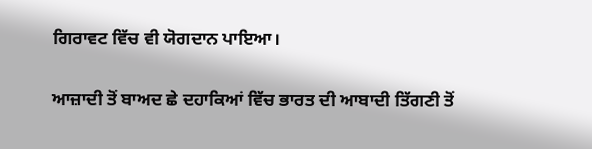ਗਿਰਾਵਟ ਵਿੱਚ ਵੀ ਯੋਗਦਾਨ ਪਾਇਆ।

ਆਜ਼ਾਦੀ ਤੋਂ ਬਾਅਦ ਛੇ ਦਹਾਕਿਆਂ ਵਿੱਚ ਭਾਰਤ ਦੀ ਆਬਾਦੀ ਤਿੱਗਣੀ ਤੋਂ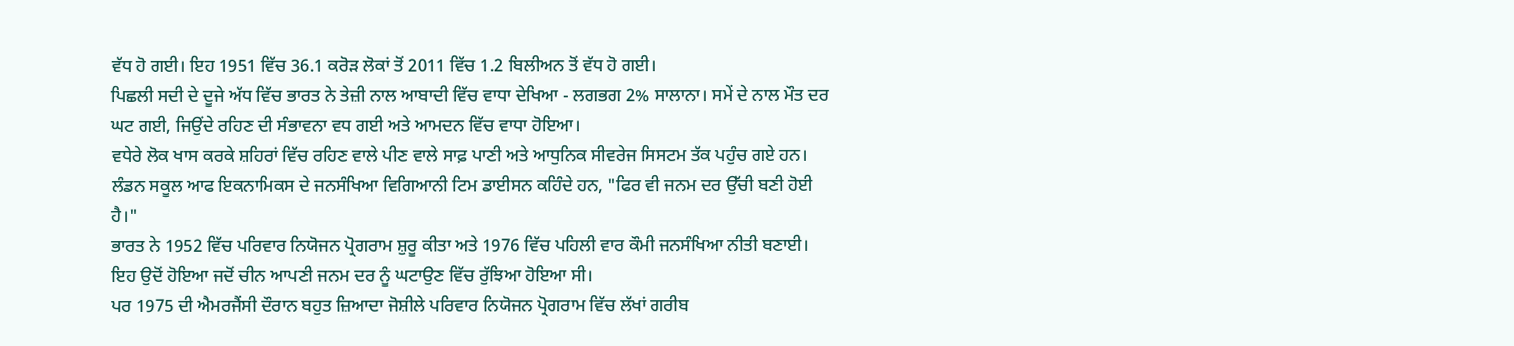ਵੱਧ ਹੋ ਗਈ। ਇਹ 1951 ਵਿੱਚ 36.1 ਕਰੋੜ ਲੋਕਾਂ ਤੋਂ 2011 ਵਿੱਚ 1.2 ਬਿਲੀਅਨ ਤੋਂ ਵੱਧ ਹੋ ਗਈ।
ਪਿਛਲੀ ਸਦੀ ਦੇ ਦੂਜੇ ਅੱਧ ਵਿੱਚ ਭਾਰਤ ਨੇ ਤੇਜ਼ੀ ਨਾਲ ਆਬਾਦੀ ਵਿੱਚ ਵਾਧਾ ਦੇਖਿਆ - ਲਗਭਗ 2% ਸਾਲਾਨਾ। ਸਮੇਂ ਦੇ ਨਾਲ ਮੌਤ ਦਰ ਘਟ ਗਈ, ਜਿਉਂਦੇ ਰਹਿਣ ਦੀ ਸੰਭਾਵਨਾ ਵਧ ਗਈ ਅਤੇ ਆਮਦਨ ਵਿੱਚ ਵਾਧਾ ਹੋਇਆ।
ਵਧੇਰੇ ਲੋਕ ਖਾਸ ਕਰਕੇ ਸ਼ਹਿਰਾਂ ਵਿੱਚ ਰਹਿਣ ਵਾਲੇ ਪੀਣ ਵਾਲੇ ਸਾਫ਼ ਪਾਣੀ ਅਤੇ ਆਧੁਨਿਕ ਸੀਵਰੇਜ ਸਿਸਟਮ ਤੱਕ ਪਹੁੰਚ ਗਏ ਹਨ।
ਲੰਡਨ ਸਕੂਲ ਆਫ ਇਕਨਾਮਿਕਸ ਦੇ ਜਨਸੰਖਿਆ ਵਿਗਿਆਨੀ ਟਿਮ ਡਾਈਸਨ ਕਹਿੰਦੇ ਹਨ, "ਫਿਰ ਵੀ ਜਨਮ ਦਰ ਉੱਚੀ ਬਣੀ ਹੋਈ ਹੈ।"
ਭਾਰਤ ਨੇ 1952 ਵਿੱਚ ਪਰਿਵਾਰ ਨਿਯੋਜਨ ਪ੍ਰੋਗਰਾਮ ਸ਼ੁਰੂ ਕੀਤਾ ਅਤੇ 1976 ਵਿੱਚ ਪਹਿਲੀ ਵਾਰ ਕੌਮੀ ਜਨਸੰਖਿਆ ਨੀਤੀ ਬਣਾਈ।
ਇਹ ਉਦੋਂ ਹੋਇਆ ਜਦੋਂ ਚੀਨ ਆਪਣੀ ਜਨਮ ਦਰ ਨੂੰ ਘਟਾਉਣ ਵਿੱਚ ਰੁੱਝਿਆ ਹੋਇਆ ਸੀ।
ਪਰ 1975 ਦੀ ਐਮਰਜੈਂਸੀ ਦੌਰਾਨ ਬਹੁਤ ਜ਼ਿਆਦਾ ਜੋਸ਼ੀਲੇ ਪਰਿਵਾਰ ਨਿਯੋਜਨ ਪ੍ਰੋਗਰਾਮ ਵਿੱਚ ਲੱਖਾਂ ਗਰੀਬ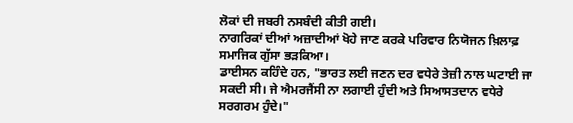ਲੋਕਾਂ ਦੀ ਜਬਰੀ ਨਸਬੰਦੀ ਕੀਤੀ ਗਈ।
ਨਾਗਰਿਕਾਂ ਦੀਆਂ ਅਜ਼ਾਦੀਆਂ ਖੋਹੇ ਜਾਣ ਕਰਕੇ ਪਰਿਵਾਰ ਨਿਯੋਜਨ ਖ਼ਿਲਾਫ਼ ਸਮਾਜਿਕ ਗੁੱਸਾ ਭੜਕਿਆ।
ਡਾਈਸਨ ਕਹਿੰਦੇ ਹਨ, "ਭਾਰਤ ਲਈ ਜਣਨ ਦਰ ਵਧੇਰੇ ਤੇਜ਼ੀ ਨਾਲ ਘਟਾਈ ਜਾ ਸਕਦੀ ਸੀ। ਜੇ ਐਮਰਜੈਂਸੀ ਨਾ ਲਗਾਈ ਹੁੰਦੀ ਅਤੇ ਸਿਆਸਤਦਾਨ ਵਧੇਰੇ ਸਰਗਰਮ ਹੁੰਦੇ।"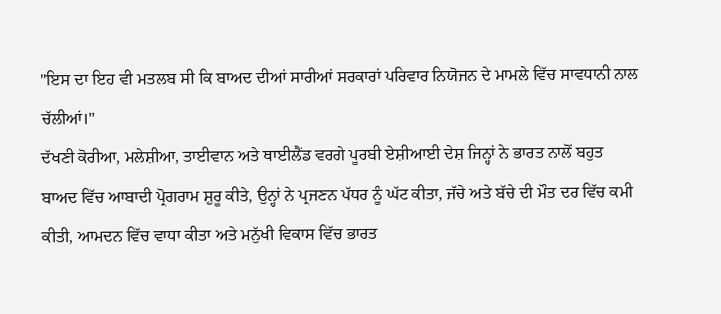"ਇਸ ਦਾ ਇਹ ਵੀ ਮਤਲਬ ਸੀ ਕਿ ਬਾਅਦ ਦੀਆਂ ਸਾਰੀਆਂ ਸਰਕਾਰਾਂ ਪਰਿਵਾਰ ਨਿਯੋਜਨ ਦੇ ਮਾਮਲੇ ਵਿੱਚ ਸਾਵਧਾਨੀ ਨਾਲ ਚੱਲੀਆਂ।"
ਦੱਖਣੀ ਕੋਰੀਆ, ਮਲੇਸ਼ੀਆ, ਤਾਈਵਾਨ ਅਤੇ ਥਾਈਲੈਂਡ ਵਰਗੇ ਪੂਰਬੀ ਏਸ਼ੀਆਈ ਦੇਸ਼ ਜਿਨ੍ਹਾਂ ਨੇ ਭਾਰਤ ਨਾਲੋਂ ਬਹੁਤ ਬਾਅਦ ਵਿੱਚ ਆਬਾਦੀ ਪ੍ਰੋਗਰਾਮ ਸ਼ੁਰੂ ਕੀਤੇ, ਉਨ੍ਹਾਂ ਨੇ ਪ੍ਰਜਣਨ ਪੱਧਰ ਨੂੰ ਘੱਟ ਕੀਤਾ, ਜੱਚੇ ਅਤੇ ਬੱਚੇ ਦੀ ਮੌਤ ਦਰ ਵਿੱਚ ਕਮੀ ਕੀਤੀ, ਆਮਦਨ ਵਿੱਚ ਵਾਧਾ ਕੀਤਾ ਅਤੇ ਮਨੁੱਖੀ ਵਿਕਾਸ ਵਿੱਚ ਭਾਰਤ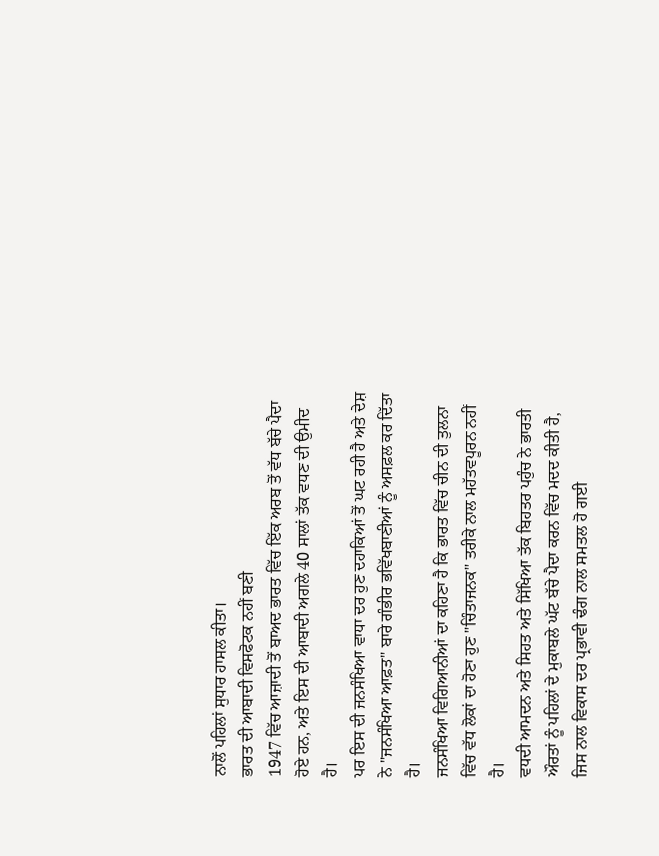ਨਾਲੋਂ ਪਹਿਲਾਂ ਸੁਧਾਰ ਹਾਸਲ ਕੀਤਾ।
ਭਾਰਤ ਦੀ ਆਬਾਦੀ ਵਿਸਫੋਟਕ ਨਹੀਂ ਬਣੀ
1947 ਵਿੱਚ ਆਜ਼ਾਦੀ ਤੋਂ ਬਾਅਦ ਭਾਰਤ ਵਿੱਚ ਇੱਕ ਅਰਬ ਤੋਂ ਵੱਧ ਬੱਚੇ ਪੈਦਾ ਹੋਏ ਹਨ, ਅਤੇ ਇਸ ਦੀ ਆਬਾਦੀ ਅਗਲੇ 40 ਸਾਲਾਂ ਤੱਕ ਵਧਣ ਦੀ ਉਮੀਦ ਹੈ।
ਪਰ ਇਸ ਦੀ ਜਨਸੰਖਿਆ ਵਾਧਾ ਦਰ ਹੁਣ ਦਹਾਕਿਆਂ ਤੋਂ ਘਟ ਰਹੀ ਹੈ ਅਤੇ ਦੇਸ਼ ਨੇ "ਜਨਸੰਖਿਆ ਆਫ਼ਤ" ਬਾਰੇ ਗੰਭੀਰ ਭਵਿੱਖਬਾਣੀਆਂ ਨੂੰ ਅਸਫ਼ਲ ਕਰ ਦਿੱਤਾ ਹੈ।
ਜਨਸੰਖਿਆ ਵਿਗਿਆਨੀਆਂ ਦਾ ਕਹਿਣਾ ਹੈ ਕਿ ਭਾਰਤ ਵਿੱਚ ਚੀਨ ਦੀ ਤੁਲਨਾ ਵਿੱਚ ਵੱਧ ਲੋਕਾਂ ਦਾ ਹੋਣਾ ਹੁਣ "ਚਿੰਤਾਜਨਕ" ਤਰੀਕੇ ਨਾਲ ਮਹੱਤਵਪੂਰਨ ਨਹੀਂ ਹੈ।
ਵਧਦੀ ਆਮਦਨ ਅਤੇ ਸਿਹਤ ਅਤੇ ਸਿੱਖਿਆ ਤੱਕ ਬਿਹਤਰ ਪਹੁੰਚ ਨੇ ਭਾਰਤੀ ਔਰਤਾਂ ਨੂੰ ਪਹਿਲਾਂ ਦੇ ਮੁਕਾਬਲੇ ਘੱਟ ਬੱਚੇ ਪੈਦਾ ਕਰਨ ਵਿੱਚ ਮਦਦ ਕੀਤੀ ਹੈ, ਜਿਸ ਨਾਲ ਵਿਕਾਸ ਦਰ ਪ੍ਰਭਾਵੀ ਢੰਗ ਨਾਲ ਸਮਤਲ ਹੋ ਗਈ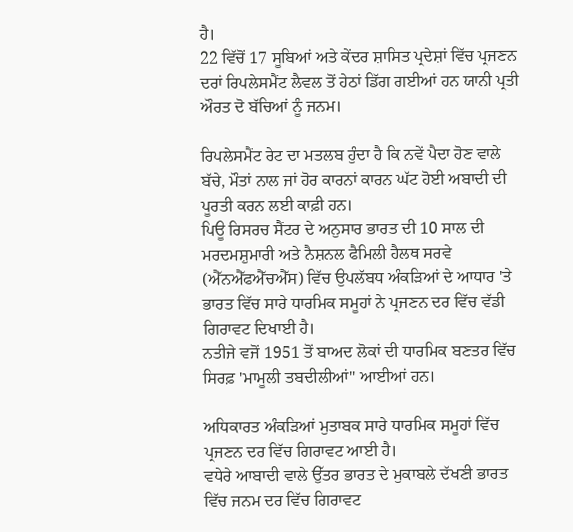ਹੈ।
22 ਵਿੱਚੋਂ 17 ਸੂਬਿਆਂ ਅਤੇ ਕੇਂਦਰ ਸ਼ਾਸਿਤ ਪ੍ਰਦੇਸ਼ਾਂ ਵਿੱਚ ਪ੍ਰਜਣਨ ਦਰਾਂ ਰਿਪਲੇਸਮੈਂਟ ਲੈਵਲ ਤੋਂ ਹੇਠਾਂ ਡਿੱਗ ਗਈਆਂ ਹਨ ਯਾਨੀ ਪ੍ਰਤੀ ਔਰਤ ਦੋ ਬੱਚਿਆਂ ਨੂੰ ਜਨਮ।

ਰਿਪਲੇਸਮੈਂਟ ਰੇਟ ਦਾ ਮਤਲਬ ਹੁੰਦਾ ਹੈ ਕਿ ਨਵੇਂ ਪੈਦਾ ਹੋਣ ਵਾਲੇ ਬੱਚੇ, ਮੌਤਾਂ ਨਾਲ ਜਾਂ ਹੋਰ ਕਾਰਨਾਂ ਕਾਰਨ ਘੱਟ ਹੋਈ ਅਬਾਦੀ ਦੀ ਪੂਰਤੀ ਕਰਨ ਲਈ ਕਾਫ਼ੀ ਹਨ।
ਪਿਊ ਰਿਸਰਚ ਸੈਂਟਰ ਦੇ ਅਨੁਸਾਰ ਭਾਰਤ ਦੀ 10 ਸਾਲ ਦੀ ਮਰਦਮਸ਼ੁਮਾਰੀ ਅਤੇ ਨੈਸ਼ਨਲ ਫੈਮਿਲੀ ਹੈਲਥ ਸਰਵੇ (ਐੱਨਐੱਫਐੱਚਐੱਸ) ਵਿੱਚ ਉਪਲੱਬਧ ਅੰਕੜਿਆਂ ਦੇ ਆਧਾਰ 'ਤੇ ਭਾਰਤ ਵਿੱਚ ਸਾਰੇ ਧਾਰਮਿਕ ਸਮੂਹਾਂ ਨੇ ਪ੍ਰਜਣਨ ਦਰ ਵਿੱਚ ਵੱਡੀ ਗਿਰਾਵਟ ਦਿਖਾਈ ਹੈ।
ਨਤੀਜੇ ਵਜੋਂ 1951 ਤੋਂ ਬਾਅਦ ਲੋਕਾਂ ਦੀ ਧਾਰਮਿਕ ਬਣਤਰ ਵਿੱਚ ਸਿਰਫ਼ 'ਮਾਮੂਲੀ ਤਬਦੀਲੀਆਂ" ਆਈਆਂ ਹਨ।

ਅਧਿਕਾਰਤ ਅੰਕੜਿਆਂ ਮੁਤਾਬਕ ਸਾਰੇ ਧਾਰਮਿਕ ਸਮੂਹਾਂ ਵਿੱਚ ਪ੍ਰਜਣਨ ਦਰ ਵਿੱਚ ਗਿਰਾਵਟ ਆਈ ਹੈ।
ਵਧੇਰੇ ਆਬਾਦੀ ਵਾਲੇ ਉੱਤਰ ਭਾਰਤ ਦੇ ਮੁਕਾਬਲੇ ਦੱਖਣੀ ਭਾਰਤ ਵਿੱਚ ਜਨਮ ਦਰ ਵਿੱਚ ਗਿਰਾਵਟ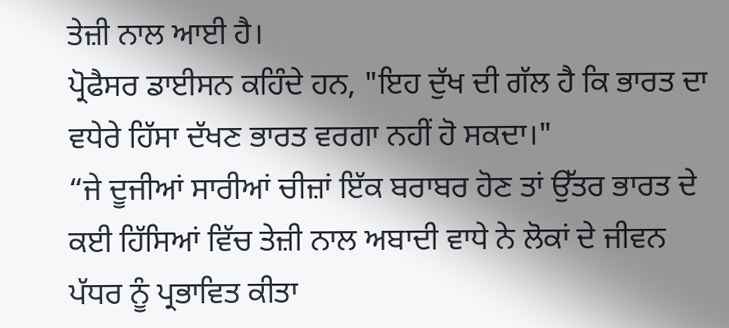ਤੇਜ਼ੀ ਨਾਲ ਆਈ ਹੈ।
ਪ੍ਰੋਫੈਸਰ ਡਾਈਸਨ ਕਹਿੰਦੇ ਹਨ, "ਇਹ ਦੁੱਖ ਦੀ ਗੱਲ ਹੈ ਕਿ ਭਾਰਤ ਦਾ ਵਧੇਰੇ ਹਿੱਸਾ ਦੱਖਣ ਭਾਰਤ ਵਰਗਾ ਨਹੀਂ ਹੋ ਸਕਦਾ।"
“ਜੇ ਦੂਜੀਆਂ ਸਾਰੀਆਂ ਚੀਜ਼ਾਂ ਇੱਕ ਬਰਾਬਰ ਹੋਣ ਤਾਂ ਉੱਤਰ ਭਾਰਤ ਦੇ ਕਈ ਹਿੱਸਿਆਂ ਵਿੱਚ ਤੇਜ਼ੀ ਨਾਲ ਅਬਾਦੀ ਵਾਧੇ ਨੇ ਲੋਕਾਂ ਦੇ ਜੀਵਨ ਪੱਧਰ ਨੂੰ ਪ੍ਰਭਾਵਿਤ ਕੀਤਾ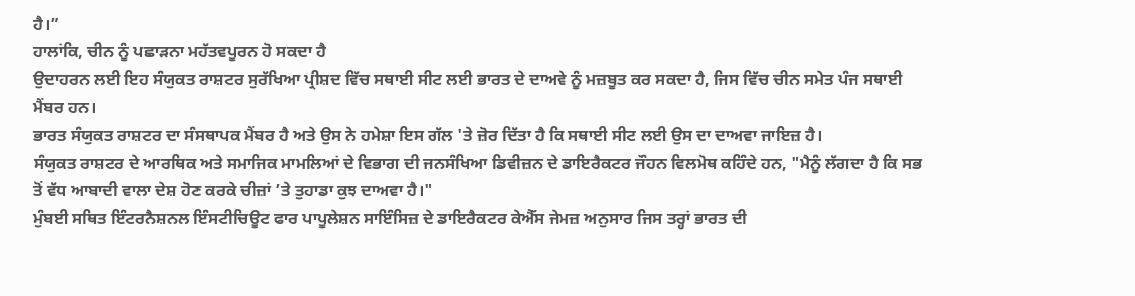ਹੈ।”
ਹਾਲਾਂਕਿ, ਚੀਨ ਨੂੰ ਪਛਾੜਨਾ ਮਹੱਤਵਪੂਰਨ ਹੋ ਸਕਦਾ ਹੈ
ਉਦਾਹਰਨ ਲਈ ਇਹ ਸੰਯੁਕਤ ਰਾਸ਼ਟਰ ਸੁਰੱਖਿਆ ਪ੍ਰੀਸ਼ਦ ਵਿੱਚ ਸਥਾਈ ਸੀਟ ਲਈ ਭਾਰਤ ਦੇ ਦਾਅਵੇ ਨੂੰ ਮਜ਼ਬੂਤ ਕਰ ਸਕਦਾ ਹੈ, ਜਿਸ ਵਿੱਚ ਚੀਨ ਸਮੇਤ ਪੰਜ ਸਥਾਈ ਮੈਂਬਰ ਹਨ।
ਭਾਰਤ ਸੰਯੁਕਤ ਰਾਸ਼ਟਰ ਦਾ ਸੰਸਥਾਪਕ ਮੈਂਬਰ ਹੈ ਅਤੇ ਉਸ ਨੇ ਹਮੇਸ਼ਾ ਇਸ ਗੱਲ 'ਤੇ ਜ਼ੋਰ ਦਿੱਤਾ ਹੈ ਕਿ ਸਥਾਈ ਸੀਟ ਲਈ ਉਸ ਦਾ ਦਾਅਵਾ ਜਾਇਜ਼ ਹੈ।
ਸੰਯੁਕਤ ਰਾਸ਼ਟਰ ਦੇ ਆਰਥਿਕ ਅਤੇ ਸਮਾਜਿਕ ਮਾਮਲਿਆਂ ਦੇ ਵਿਭਾਗ ਦੀ ਜਨਸੰਖਿਆ ਡਿਵੀਜ਼ਨ ਦੇ ਡਾਇਰੈਕਟਰ ਜੌਹਨ ਵਿਲਮੋਥ ਕਹਿੰਦੇ ਹਨ, "ਮੈਨੂੰ ਲੱਗਦਾ ਹੈ ਕਿ ਸਭ ਤੋਂ ਵੱਧ ਆਬਾਦੀ ਵਾਲਾ ਦੇਸ਼ ਹੋਣ ਕਰਕੇ ਚੀਜ਼ਾਂ ’ਤੇ ਤੁਹਾਡਾ ਕੁਝ ਦਾਅਵਾ ਹੈ।"
ਮੁੰਬਈ ਸਥਿਤ ਇੰਟਰਨੈਸ਼ਨਲ ਇੰਸਟੀਚਿਊਟ ਫਾਰ ਪਾਪੂਲੇਸ਼ਨ ਸਾਇੰਸਿਜ਼ ਦੇ ਡਾਇਰੈਕਟਰ ਕੇਐੱਸ ਜੇਮਜ਼ ਅਨੁਸਾਰ ਜਿਸ ਤਰ੍ਹਾਂ ਭਾਰਤ ਦੀ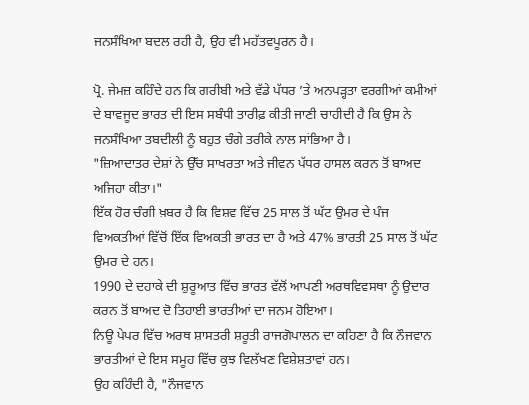ਜਨਸੰਖਿਆ ਬਦਲ ਰਹੀ ਹੈ, ਉਹ ਵੀ ਮਹੱਤਵਪੂਰਨ ਹੈ।

ਪ੍ਰੋ. ਜੇਮਜ਼ ਕਹਿੰਦੇ ਹਨ ਕਿ ਗਰੀਬੀ ਅਤੇ ਵੱਡੇ ਪੱਧਰ ’ਤੇ ਅਨਪੜ੍ਹਤਾ ਵਰਗੀਆਂ ਕਮੀਆਂ ਦੇ ਬਾਵਜੂਦ ਭਾਰਤ ਦੀ ਇਸ ਸਬੰਧੀ ਤਾਰੀਫ਼ ਕੀਤੀ ਜਾਣੀ ਚਾਹੀਦੀ ਹੈ ਕਿ ਉਸ ਨੇ ਜਨਸੰਖਿਆ ਤਬਦੀਲੀ ਨੂੰ ਬਹੁਤ ਚੰਗੇ ਤਰੀਕੇ ਨਾਲ ਸਾਂਭਿਆ ਹੈ।
"ਜ਼ਿਆਦਾਤਰ ਦੇਸ਼ਾਂ ਨੇ ਉੱਚ ਸਾਖਰਤਾ ਅਤੇ ਜੀਵਨ ਪੱਧਰ ਹਾਸਲ ਕਰਨ ਤੋਂ ਬਾਅਦ ਅਜਿਹਾ ਕੀਤਾ।"
ਇੱਕ ਹੋਰ ਚੰਗੀ ਖ਼ਬਰ ਹੈ ਕਿ ਵਿਸ਼ਵ ਵਿੱਚ 25 ਸਾਲ ਤੋਂ ਘੱਟ ਉਮਰ ਦੇ ਪੰਜ ਵਿਅਕਤੀਆਂ ਵਿੱਚੋਂ ਇੱਕ ਵਿਅਕਤੀ ਭਾਰਤ ਦਾ ਹੈ ਅਤੇ 47% ਭਾਰਤੀ 25 ਸਾਲ ਤੋਂ ਘੱਟ ਉਮਰ ਦੇ ਹਨ।
1990 ਦੇ ਦਹਾਕੇ ਦੀ ਸ਼ੁਰੂਆਤ ਵਿੱਚ ਭਾਰਤ ਵੱਲੋਂ ਆਪਣੀ ਅਰਥਵਿਵਸਥਾ ਨੂੰ ਉਦਾਰ ਕਰਨ ਤੋਂ ਬਾਅਦ ਦੋ ਤਿਹਾਈ ਭਾਰਤੀਆਂ ਦਾ ਜਨਮ ਹੋਇਆ।
ਨਿਊ ਪੇਪਰ ਵਿੱਚ ਅਰਥ ਸ਼ਾਸਤਰੀ ਸ਼ਰੂਤੀ ਰਾਜਗੋਪਾਲਨ ਦਾ ਕਹਿਣਾ ਹੈ ਕਿ ਨੌਜਵਾਨ ਭਾਰਤੀਆਂ ਦੇ ਇਸ ਸਮੂਹ ਵਿੱਚ ਕੁਝ ਵਿਲੱਖਣ ਵਿਸ਼ੇਸ਼ਤਾਵਾਂ ਹਨ।
ਉਹ ਕਹਿੰਦੀ ਹੈ, "ਨੌਜਵਾਨ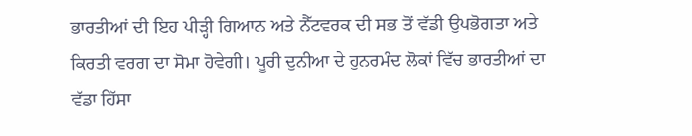ਭਾਰਤੀਆਂ ਦੀ ਇਹ ਪੀੜ੍ਹੀ ਗਿਆਨ ਅਤੇ ਨੈੱਟਵਰਕ ਦੀ ਸਭ ਤੋਂ ਵੱਡੀ ਉਪਭੋਗਤਾ ਅਤੇ ਕਿਰਤੀ ਵਰਗ ਦਾ ਸੋਮਾ ਹੋਵੇਗੀ। ਪੂਰੀ ਦੁਨੀਆ ਦੇ ਹੁਨਰਮੰਦ ਲੋਕਾਂ ਵਿੱਚ ਭਾਰਤੀਆਂ ਦਾ ਵੱਡਾ ਹਿੱਸਾ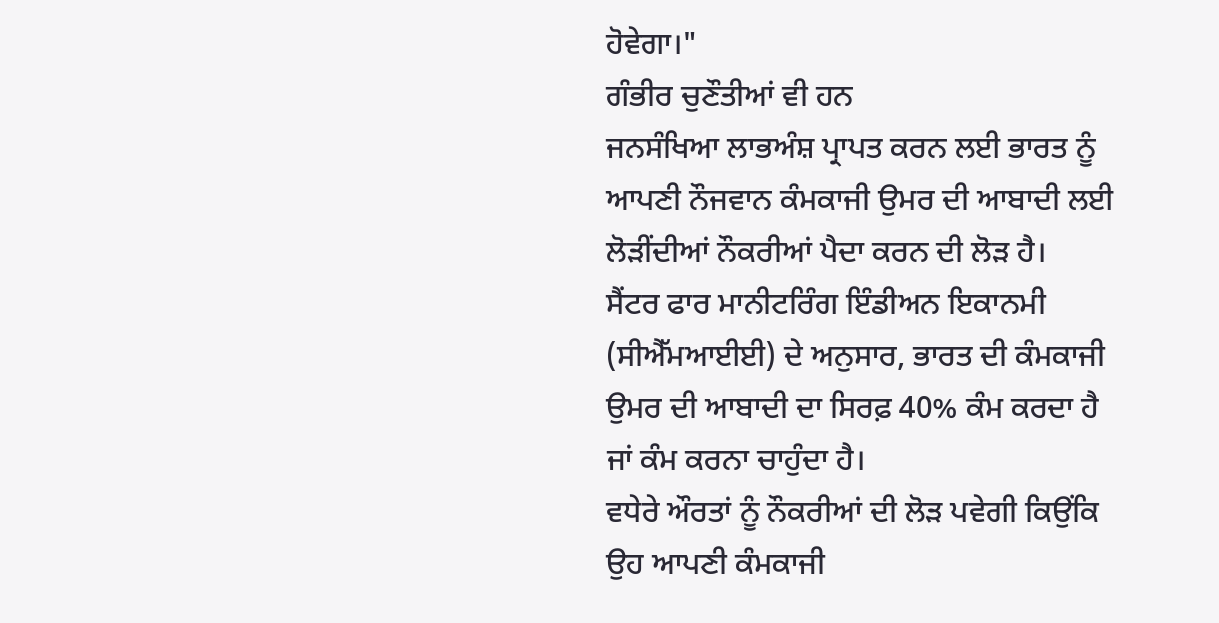ਹੋਵੇਗਾ।"
ਗੰਭੀਰ ਚੁਣੌਤੀਆਂ ਵੀ ਹਨ
ਜਨਸੰਖਿਆ ਲਾਭਅੰਸ਼ ਪ੍ਰਾਪਤ ਕਰਨ ਲਈ ਭਾਰਤ ਨੂੰ ਆਪਣੀ ਨੌਜਵਾਨ ਕੰਮਕਾਜੀ ਉਮਰ ਦੀ ਆਬਾਦੀ ਲਈ ਲੋੜੀਂਦੀਆਂ ਨੌਕਰੀਆਂ ਪੈਦਾ ਕਰਨ ਦੀ ਲੋੜ ਹੈ।
ਸੈਂਟਰ ਫਾਰ ਮਾਨੀਟਰਿੰਗ ਇੰਡੀਅਨ ਇਕਾਨਮੀ (ਸੀਐੱਮਆਈਈ) ਦੇ ਅਨੁਸਾਰ, ਭਾਰਤ ਦੀ ਕੰਮਕਾਜੀ ਉਮਰ ਦੀ ਆਬਾਦੀ ਦਾ ਸਿਰਫ਼ 40% ਕੰਮ ਕਰਦਾ ਹੈ ਜਾਂ ਕੰਮ ਕਰਨਾ ਚਾਹੁੰਦਾ ਹੈ।
ਵਧੇਰੇ ਔਰਤਾਂ ਨੂੰ ਨੌਕਰੀਆਂ ਦੀ ਲੋੜ ਪਵੇਗੀ ਕਿਉਂਕਿ ਉਹ ਆਪਣੀ ਕੰਮਕਾਜੀ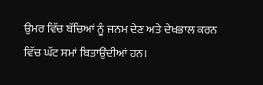ਉਮਰ ਵਿੱਚ ਬੱਚਿਆਂ ਨੂੰ ਜਨਮ ਦੇਣ ਅਤੇ ਦੇਖਭਾਲ ਕਰਨ ਵਿੱਚ ਘੱਟ ਸਮਾਂ ਬਿਤਾਉਂਦੀਆਂ ਹਨ।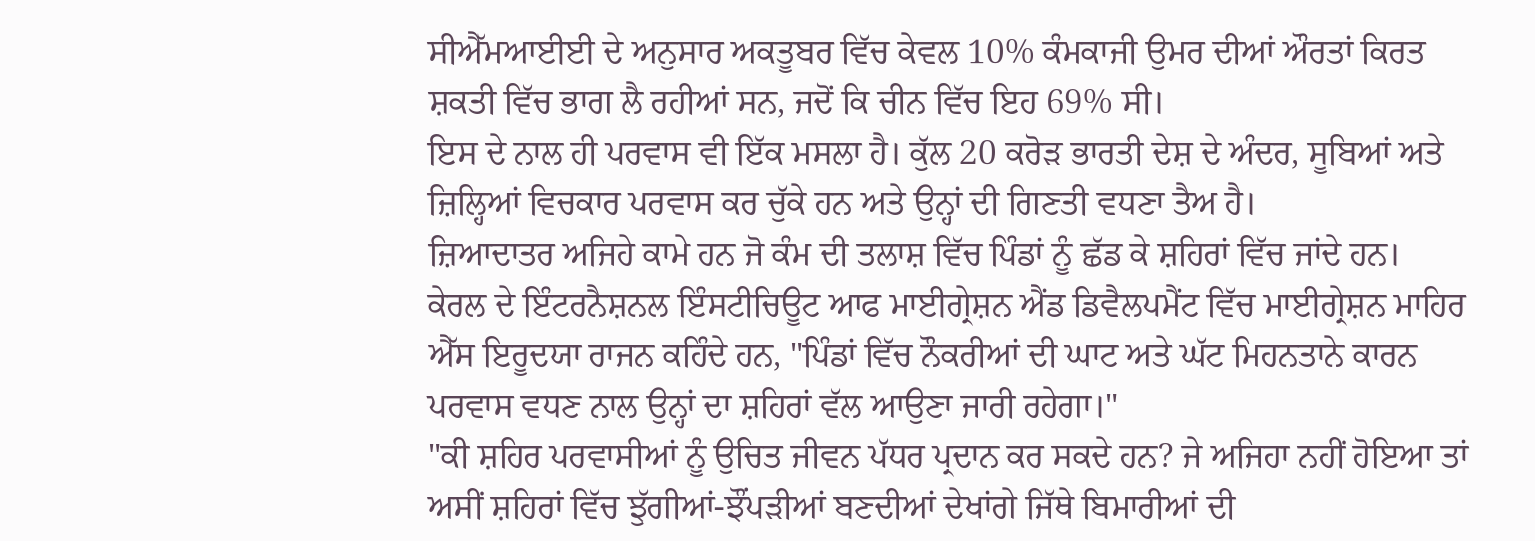ਸੀਐੱਮਆਈਈ ਦੇ ਅਨੁਸਾਰ ਅਕਤੂਬਰ ਵਿੱਚ ਕੇਵਲ 10% ਕੰਮਕਾਜੀ ਉਮਰ ਦੀਆਂ ਔਰਤਾਂ ਕਿਰਤ ਸ਼ਕਤੀ ਵਿੱਚ ਭਾਗ ਲੈ ਰਹੀਆਂ ਸਨ, ਜਦੋਂ ਕਿ ਚੀਨ ਵਿੱਚ ਇਹ 69% ਸੀ।
ਇਸ ਦੇ ਨਾਲ ਹੀ ਪਰਵਾਸ ਵੀ ਇੱਕ ਮਸਲਾ ਹੈ। ਕੁੱਲ 20 ਕਰੋੜ ਭਾਰਤੀ ਦੇਸ਼ ਦੇ ਅੰਦਰ, ਸੂਬਿਆਂ ਅਤੇ ਜ਼ਿਲ੍ਹਿਆਂ ਵਿਚਕਾਰ ਪਰਵਾਸ ਕਰ ਚੁੱਕੇ ਹਨ ਅਤੇ ਉਨ੍ਹਾਂ ਦੀ ਗਿਣਤੀ ਵਧਣਾ ਤੈਅ ਹੈ।
ਜ਼ਿਆਦਾਤਰ ਅਜਿਹੇ ਕਾਮੇ ਹਨ ਜੋ ਕੰਮ ਦੀ ਤਲਾਸ਼ ਵਿੱਚ ਪਿੰਡਾਂ ਨੂੰ ਛੱਡ ਕੇ ਸ਼ਹਿਰਾਂ ਵਿੱਚ ਜਾਂਦੇ ਹਨ।
ਕੇਰਲ ਦੇ ਇੰਟਰਨੈਸ਼ਨਲ ਇੰਸਟੀਚਿਊਟ ਆਫ ਮਾਈਗ੍ਰੇਸ਼ਨ ਐਂਡ ਡਿਵੈਲਪਮੈਂਟ ਵਿੱਚ ਮਾਈਗ੍ਰੇਸ਼ਨ ਮਾਹਿਰ ਐੱਸ ਇਰੂਦਯਾ ਰਾਜਨ ਕਹਿੰਦੇ ਹਨ, "ਪਿੰਡਾਂ ਵਿੱਚ ਨੌਕਰੀਆਂ ਦੀ ਘਾਟ ਅਤੇ ਘੱਟ ਮਿਹਨਤਾਨੇ ਕਾਰਨ ਪਰਵਾਸ ਵਧਣ ਨਾਲ ਉਨ੍ਹਾਂ ਦਾ ਸ਼ਹਿਰਾਂ ਵੱਲ ਆਉਣਾ ਜਾਰੀ ਰਹੇਗਾ।"
"ਕੀ ਸ਼ਹਿਰ ਪਰਵਾਸੀਆਂ ਨੂੰ ਉਚਿਤ ਜੀਵਨ ਪੱਧਰ ਪ੍ਰਦਾਨ ਕਰ ਸਕਦੇ ਹਨ? ਜੇ ਅਜਿਹਾ ਨਹੀਂ ਹੋਇਆ ਤਾਂ ਅਸੀਂ ਸ਼ਹਿਰਾਂ ਵਿੱਚ ਝੁੱਗੀਆਂ-ਝੌਂਪੜੀਆਂ ਬਣਦੀਆਂ ਦੇਖਾਂਗੇ ਜਿੱਥੇ ਬਿਮਾਰੀਆਂ ਦੀ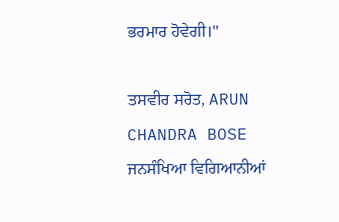ਭਰਮਾਰ ਹੋਵੇਗੀ।"

ਤਸਵੀਰ ਸਰੋਤ, ARUN CHANDRA BOSE
ਜਨਸੰਖਿਆ ਵਿਗਿਆਨੀਆਂ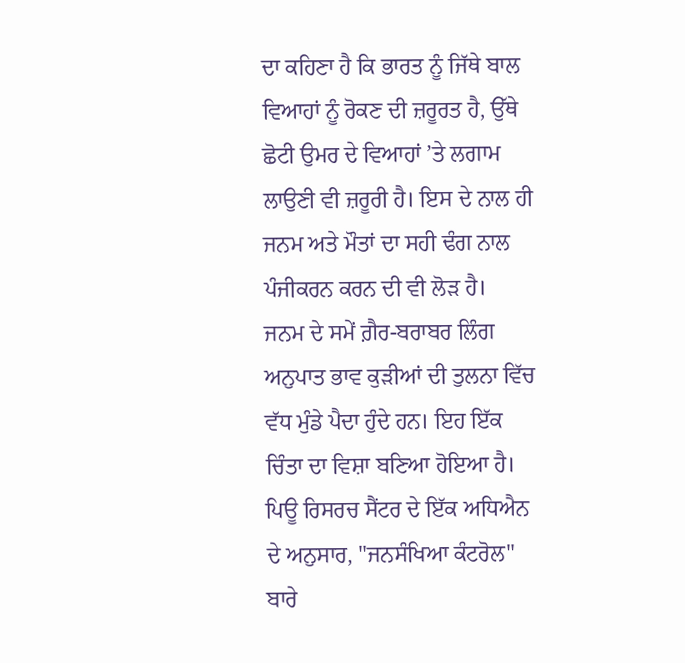ਦਾ ਕਹਿਣਾ ਹੈ ਕਿ ਭਾਰਤ ਨੂੰ ਜਿੱਥੇ ਬਾਲ ਵਿਆਹਾਂ ਨੂੰ ਰੋਕਣ ਦੀ ਜ਼ਰੂਰਤ ਹੈ, ਉੱਥੇ ਛੋਟੀ ਉਮਰ ਦੇ ਵਿਆਹਾਂ ’ਤੇ ਲਗਾਮ ਲਾਉਣੀ ਵੀ ਜ਼ਰੂਰੀ ਹੈ। ਇਸ ਦੇ ਨਾਲ ਹੀ ਜਨਮ ਅਤੇ ਮੌਤਾਂ ਦਾ ਸਹੀ ਢੰਗ ਨਾਲ ਪੰਜੀਕਰਨ ਕਰਨ ਦੀ ਵੀ ਲੋੜ ਹੈ।
ਜਨਮ ਦੇ ਸਮੇਂ ਗ਼ੈਰ-ਬਰਾਬਰ ਲਿੰਗ ਅਨੁਪਾਤ ਭਾਵ ਕੁੜੀਆਂ ਦੀ ਤੁਲਨਾ ਵਿੱਚ ਵੱਧ ਮੁੰਡੇ ਪੈਦਾ ਹੁੰਦੇ ਹਨ। ਇਹ ਇੱਕ ਚਿੰਤਾ ਦਾ ਵਿਸ਼ਾ ਬਣਿਆ ਹੋਇਆ ਹੈ।
ਪਿਊ ਰਿਸਰਚ ਸੈਂਟਰ ਦੇ ਇੱਕ ਅਧਿਐਨ ਦੇ ਅਨੁਸਾਰ, "ਜਨਸੰਖਿਆ ਕੰਟਰੋਲ" ਬਾਰੇ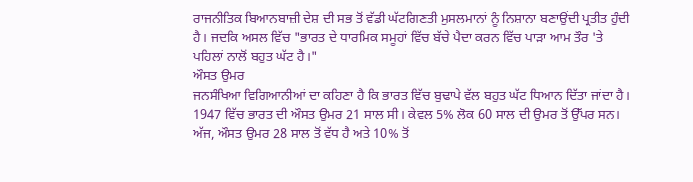ਰਾਜਨੀਤਿਕ ਬਿਆਨਬਾਜ਼ੀ ਦੇਸ਼ ਦੀ ਸਭ ਤੋਂ ਵੱਡੀ ਘੱਟਗਿਣਤੀ ਮੁਸਲਮਾਨਾਂ ਨੂੰ ਨਿਸ਼ਾਨਾ ਬਣਾਉਂਦੀ ਪ੍ਰਤੀਤ ਹੁੰਦੀ ਹੈ। ਜਦਕਿ ਅਸਲ ਵਿੱਚ "ਭਾਰਤ ਦੇ ਧਾਰਮਿਕ ਸਮੂਹਾਂ ਵਿੱਚ ਬੱਚੇ ਪੈਦਾ ਕਰਨ ਵਿੱਚ ਪਾੜਾ ਆਮ ਤੌਰ 'ਤੇ ਪਹਿਲਾਂ ਨਾਲੋਂ ਬਹੁਤ ਘੱਟ ਹੈ।"
ਔਸਤ ਉਮਰ
ਜਨਸੰਖਿਆ ਵਿਗਿਆਨੀਆਂ ਦਾ ਕਹਿਣਾ ਹੈ ਕਿ ਭਾਰਤ ਵਿੱਚ ਬੁਢਾਪੇ ਵੱਲ ਬਹੁਤ ਘੱਟ ਧਿਆਨ ਦਿੱਤਾ ਜਾਂਦਾ ਹੈ।
1947 ਵਿੱਚ ਭਾਰਤ ਦੀ ਔਸਤ ਉਮਰ 21 ਸਾਲ ਸੀ। ਕੇਵਲ 5% ਲੋਕ 60 ਸਾਲ ਦੀ ਉਮਰ ਤੋਂ ਉੱਪਰ ਸਨ।
ਅੱਜ, ਔਸਤ ਉਮਰ 28 ਸਾਲ ਤੋਂ ਵੱਧ ਹੈ ਅਤੇ 10% ਤੋਂ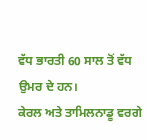ਵੱਧ ਭਾਰਤੀ 60 ਸਾਲ ਤੋਂ ਵੱਧ ਉਮਰ ਦੇ ਹਨ।
ਕੇਰਲ ਅਤੇ ਤਾਮਿਲਨਾਡੂ ਵਰਗੇ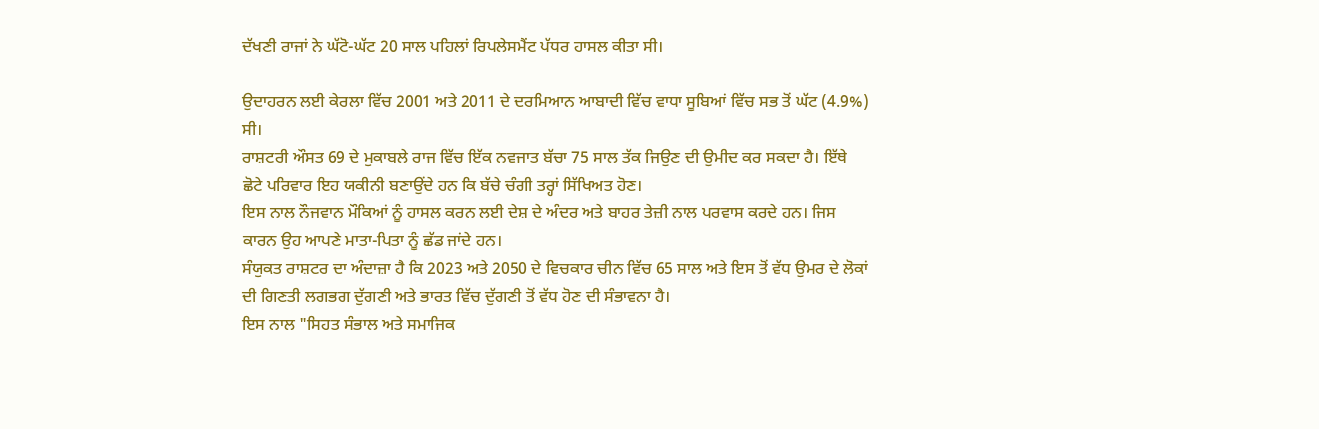ਦੱਖਣੀ ਰਾਜਾਂ ਨੇ ਘੱਟੋ-ਘੱਟ 20 ਸਾਲ ਪਹਿਲਾਂ ਰਿਪਲੇਸਮੈਂਟ ਪੱਧਰ ਹਾਸਲ ਕੀਤਾ ਸੀ।

ਉਦਾਹਰਨ ਲਈ ਕੇਰਲਾ ਵਿੱਚ 2001 ਅਤੇ 2011 ਦੇ ਦਰਮਿਆਨ ਆਬਾਦੀ ਵਿੱਚ ਵਾਧਾ ਸੂਬਿਆਂ ਵਿੱਚ ਸਭ ਤੋਂ ਘੱਟ (4.9%) ਸੀ।
ਰਾਸ਼ਟਰੀ ਔਸਤ 69 ਦੇ ਮੁਕਾਬਲੇ ਰਾਜ ਵਿੱਚ ਇੱਕ ਨਵਜਾਤ ਬੱਚਾ 75 ਸਾਲ ਤੱਕ ਜਿਉਣ ਦੀ ਉਮੀਦ ਕਰ ਸਕਦਾ ਹੈ। ਇੱਥੇ ਛੋਟੇ ਪਰਿਵਾਰ ਇਹ ਯਕੀਨੀ ਬਣਾਉਂਦੇ ਹਨ ਕਿ ਬੱਚੇ ਚੰਗੀ ਤਰ੍ਹਾਂ ਸਿੱਖਿਅਤ ਹੋਣ।
ਇਸ ਨਾਲ ਨੌਜਵਾਨ ਮੌਕਿਆਂ ਨੂੰ ਹਾਸਲ ਕਰਨ ਲਈ ਦੇਸ਼ ਦੇ ਅੰਦਰ ਅਤੇ ਬਾਹਰ ਤੇਜ਼ੀ ਨਾਲ ਪਰਵਾਸ ਕਰਦੇ ਹਨ। ਜਿਸ ਕਾਰਨ ਉਹ ਆਪਣੇ ਮਾਤਾ-ਪਿਤਾ ਨੂੰ ਛੱਡ ਜਾਂਦੇ ਹਨ।
ਸੰਯੁਕਤ ਰਾਸ਼ਟਰ ਦਾ ਅੰਦਾਜ਼ਾ ਹੈ ਕਿ 2023 ਅਤੇ 2050 ਦੇ ਵਿਚਕਾਰ ਚੀਨ ਵਿੱਚ 65 ਸਾਲ ਅਤੇ ਇਸ ਤੋਂ ਵੱਧ ਉਮਰ ਦੇ ਲੋਕਾਂ ਦੀ ਗਿਣਤੀ ਲਗਭਗ ਦੁੱਗਣੀ ਅਤੇ ਭਾਰਤ ਵਿੱਚ ਦੁੱਗਣੀ ਤੋਂ ਵੱਧ ਹੋਣ ਦੀ ਸੰਭਾਵਨਾ ਹੈ।
ਇਸ ਨਾਲ "ਸਿਹਤ ਸੰਭਾਲ ਅਤੇ ਸਮਾਜਿਕ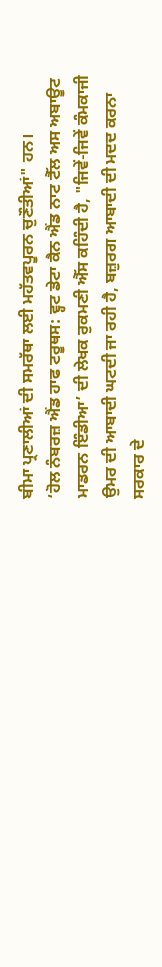ਬੀਮਾ ਪ੍ਰਣਾਲੀਆਂ ਦੀ ਸਮਰੱਥਾ ਲਈ ਮਹੱਤਵਪੂਰਨ ਚੁਣੌਤੀਆਂ" ਹਨ।
‘ਹੋਲ ਨੰਬਰਜ਼ ਐਂਡ ਹਾਫ ਟਰੂਥਸ: ਵ੍ਹਟ ਡੇਟਾ ਕੈਨ ਐਂਡ ਨਾਟ ਟੈੱਲ ਅਸ ਅਬਾਊਟ ਮਾਡਰਨ ਇੰਡੀਆ’ ਦੀ ਲੇਖਕ ਰੁਕਮਣੀ ਐੱਸ ਕਹਿੰਦੀ ਹੈ, "ਜਿਵੇਂ-ਜਿਵੇਂ ਕੰਮਕਾਜੀ ਉਮਰ ਦੀ ਆਬਾਦੀ ਘਟਦੀ ਜਾ ਰਹੀ ਹੈ, ਬਜ਼ੁਰਗ ਆਬਾਦੀ ਦੀ ਮਦਦ ਕਰਨਾ ਸਰਕਾਰ ਦੇ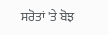ਸਰੋਤਾਂ 'ਤੇ ਬੋਝ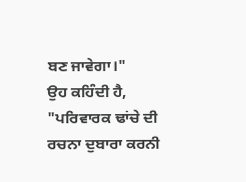ਬਣ ਜਾਵੇਗਾ।"
ਉਹ ਕਹਿੰਦੀ ਹੈ, "ਪਰਿਵਾਰਕ ਢਾਂਚੇ ਦੀ ਰਚਨਾ ਦੁਬਾਰਾ ਕਰਨੀ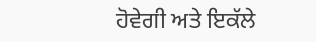ਹੋਵੇਗੀ ਅਤੇ ਇਕੱਲੇ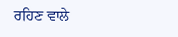ਰਹਿਣ ਵਾਲੇ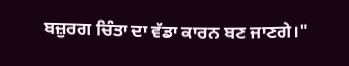ਬਜ਼ੁਰਗ ਚਿੰਤਾ ਦਾ ਵੱਡਾ ਕਾਰਨ ਬਣ ਜਾਣਗੇ।"